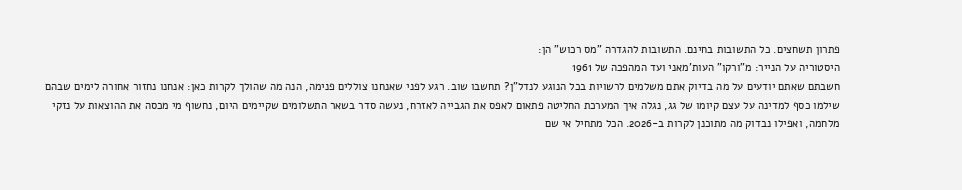פתרון תשחצים. כל התשובות בחינם. התשובות להגדרה "מס רכוש" הן:
היסטוריה על הנייר: מ"ורקו" העות'מאני ועד המהפכה של 1961
חשבתם שאתם יודעים על מה בדיוק אתם משלמים לרשויות בכל הנוגע לנדל"ן? תחשבו שוב. רגע לפני שאנחנו צוללים פנימה, הנה מה שהולך לקרות כאן: אנחנו נחזור אחורה לימים שבהם שילמו כסף למדינה על עצם קיומו של גג, נגלה איך המערכת החליטה פתאום לאפס את הגבייה לאזרח, נעשה סדר בשאר התשלומים שקיימים היום, נחשוף מי מכסה את ההוצאות על נזקי מלחמה, ואפילו נבדוק מה מתוכנן לקרות ב-2026. הכל מתחיל אי שם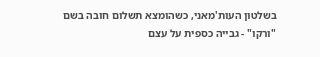בשלטון העות'מאני, כשהומצא תשלום חובה בשם "ורקו" - גבייה כספית על עצם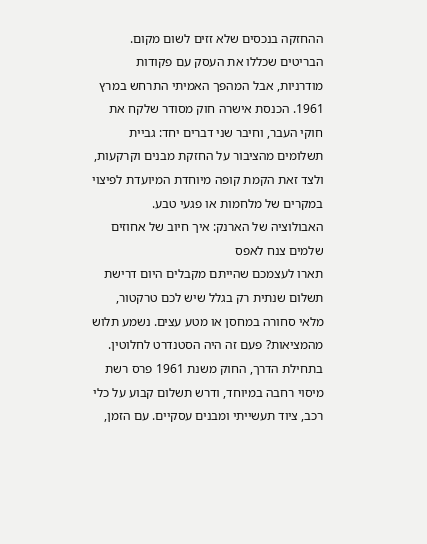ההחזקה בנכסים שלא זזים לשום מקום. הבריטים שכללו את העסק עם פקודות מודרניות, אבל המהפך האמיתי התרחש במרץ 1961. הכנסת אישרה חוק מסודר שלקח את חוקי העבר, וחיבר שני דברים יחד: גביית תשלומים מהציבור על החזקת מבנים וקרקעות, ולצד זאת הקמת קופה מיוחדת המיועדת לפיצוי במקרים של מלחמות או פגעי טבע.
האבולוציה של הארנק: איך חיוב של אחוזים שלמים צנח לאפס
תארו לעצמכם שהייתם מקבלים היום דרישת תשלום שנתית רק בגלל שיש לכם טרקטור, מלאי סחורה במחסן או מטע עצים. נשמע תלוש מהמציאות? פעם זה היה הסטנדרט לחלוטין. בתחילת הדרך, החוק משנת 1961 פרס רשת מיסוי רחבה במיוחד, ודרש תשלום קבוע על כלי רכב, ציוד תעשייתי ומבנים עסקיים. עם הזמן,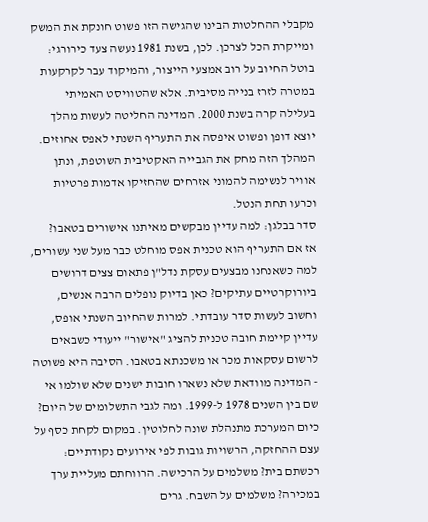מקבלי ההחלטות הבינו שהגישה הזו פשוט חונקת את המשק ומייקרת הכל לצרכן. לכן, בשנת 1981 נעשה צעד כירורגי: בוטל החיוב על רוב אמצעי הייצור, והמיקוד עבר לקרקעות במטרה לזרז בנייה מסיבית. אלא שהטוויסט האמיתי בעלילה קרה בשנת 2000. המדינה החליטה לעשות מהלך יוצא דופן ופשוט איפסה את התעריף השנתי לאפס אחוזים. המהלך הזה מחק את הגבייה האקטיבית השוטפת, ונתן אוויר לנשימה להמוני אזרחים שהחזיקו אדמות פרטיות וכרעו תחת הנטל.
סדר בבלגן: למה עדיין מבקשים מאיתנו אישורים בטאבו?
אז אם התעריף הוא טכנית אפס מוחלט כבר מעל שני עשורים, למה כשאנחנו מבצעים עסקת נדל"ן פתאום צצים דרושים ביורוקרטיים עתיקים? כאן בדיוק נופלים הרבה אנשים, וחשוב לעשות סדר עובדתי. למרות שהחיוב השנתי אופס, עדיין קיימת חובה טכנית להציג "אישור" ייעודי כשבאים לרשום עסקאות מכר או משכנתא בטאבו. הסיבה היא פשוטה - המדינה מוודאת שלא נשארו חובות ישנים שלא שולמו אי שם בין השנים 1978 ל-1999. ומה לגבי התשלומים של היום? כיום המערכת מתנהלת שונה לחלוטין. במקום לקחת כסף על עצם ההחזקה, הרשויות גובות לפי אירועים נקודתיים: רכשתם בית? משלמים על הרכישה. הרווחתם מעליית ערך במכירה? משלמים על השבח. גרים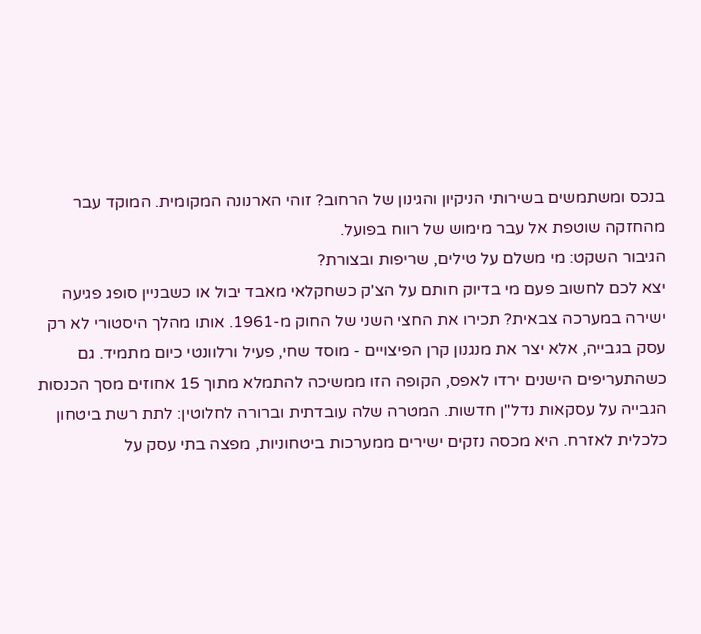בנכס ומשתמשים בשירותי הניקיון והגינון של הרחוב? זוהי הארנונה המקומית. המוקד עבר מהחזקה שוטפת אל עבר מימוש של רווח בפועל.
הגיבור השקט: מי משלם על טילים, שריפות ובצורת?
יצא לכם לחשוב פעם מי בדיוק חותם על הצ'ק כשחקלאי מאבד יבול או כשבניין סופג פגיעה ישירה במערכה צבאית? תכירו את החצי השני של החוק מ-1961. אותו מהלך היסטורי לא רק עסק בגבייה, אלא יצר את מנגנון קרן הפיצויים - מוסד שחי, פעיל ורלוונטי כיום מתמיד. גם כשהתעריפים הישנים ירדו לאפס, הקופה הזו ממשיכה להתמלא מתוך 15 אחוזים מסך הכנסות הגבייה על עסקאות נדל"ן חדשות. המטרה שלה עובדתית וברורה לחלוטין: לתת רשת ביטחון כלכלית לאזרח. היא מכסה נזקים ישירים ממערכות ביטחוניות, מפצה בתי עסק על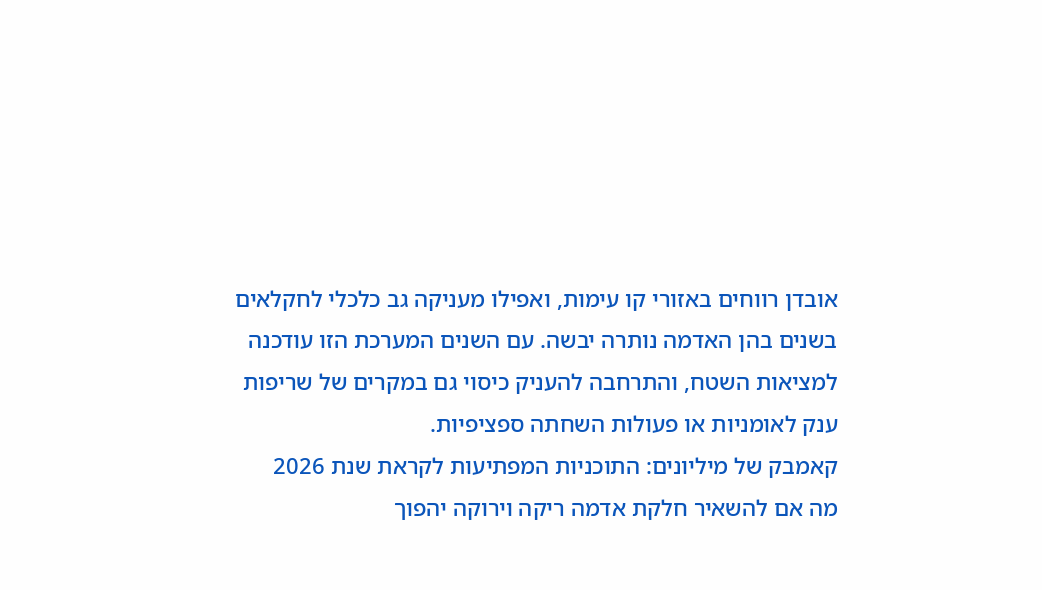אובדן רווחים באזורי קו עימות, ואפילו מעניקה גב כלכלי לחקלאים בשנים בהן האדמה נותרה יבשה. עם השנים המערכת הזו עודכנה למציאות השטח, והתרחבה להעניק כיסוי גם במקרים של שריפות ענק לאומניות או פעולות השחתה ספציפיות.
קאמבק של מיליונים: התוכניות המפתיעות לקראת שנת 2026
מה אם להשאיר חלקת אדמה ריקה וירוקה יהפוך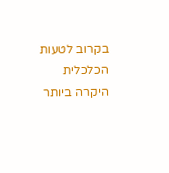בקרוב לטעות הכלכלית היקרה ביותר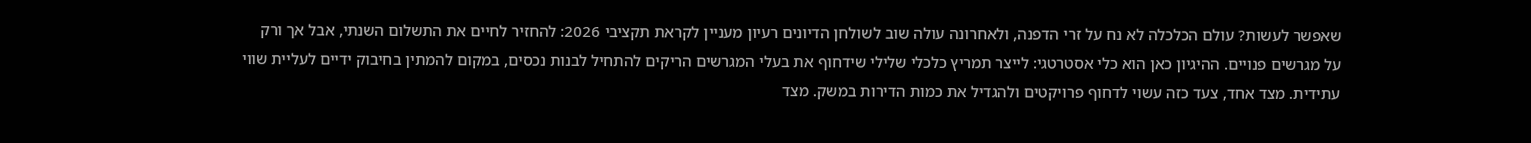שאפשר לעשות? עולם הכלכלה לא נח על זרי הדפנה, ולאחרונה עולה שוב לשולחן הדיונים רעיון מעניין לקראת תקציבי 2026: להחזיר לחיים את התשלום השנתי, אבל אך ורק על מגרשים פנויים. ההיגיון כאן הוא כלי אסטרטגי: לייצר תמריץ כלכלי שלילי שידחוף את בעלי המגרשים הריקים להתחיל לבנות נכסים, במקום להמתין בחיבוק ידיים לעליית שווי עתידית. מצד אחד, צעד כזה עשוי לדחוף פרויקטים ולהגדיל את כמות הדירות במשק. מצד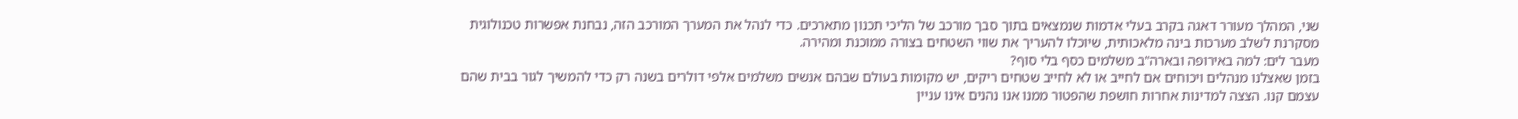שני, המהלך מעורר דאגה בקרב בעלי אדמות שנמצאים בתוך סבך מורכב של הליכי תכנון מתארכים. כדי לנהל את המערך המורכב הזה, נבחנת אפשרות טכנולוגית מסקרנת לשלב מערכות בינה מלאכותית, שיוכלו להעריך את שווי השטחים בצורה ממוכנת ומהירה.
מעבר לים: למה באירופה ובארה"ב משלמים כסף בלי סוף?
בזמן שאצלנו מנהלים ויכוחים אם לחייב או לא לחייב שטחים ריקים, יש מקומות בעולם שבהם אנשים משלמים אלפי דולרים בשנה רק כדי להמשיך לגור בבית שהם עצמם קנו. הצצה למדינות אחרות חושפת שהפטור ממנו אנו נהנים אינו עניין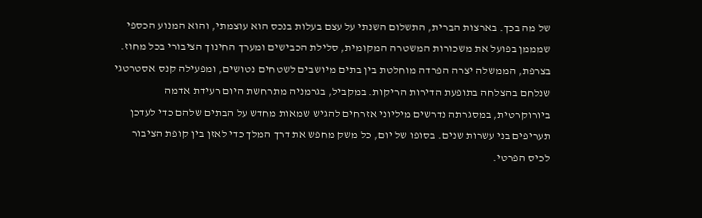של מה בכך. בארצות הברית, התשלום השנתי על עצם בעלות בנכס הוא עוצמתי, והוא המנוע הכספי שמממן בפועל את משכורות המשטרה המקומית, סלילת הכבישים ומערך החינוך הציבורי בכל מחוז. בצרפת, הממשלה יצרה הפרדה מוחלטת בין בתים מיושבים לשטחים נטושים, ומפעילה קנס אסטרטגי שנלחם בהצלחה בתופעת הדירות הריקות. במקביל, בגרמניה מתרחשת היום רעידת אדמה ביורוקרטית, במסגרתה נדרשים מיליוני אזרחים להגיש שמאות מחדש על הבתים שלהם כדי לעדכן תעריפים בני עשרות שנים. בסופו של יום, כל משק מחפש את דרך המלך כדי לאזן בין קופת הציבור לכיס הפרטי.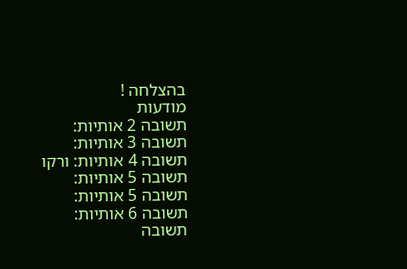בהצלחה !
מודעות
תשובה 2 אותיות:
תשובה 3 אותיות:
תשובה 4 אותיות: ורקו
תשובה 5 אותיות:
תשובה 5 אותיות:
תשובה 6 אותיות:
תשובה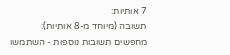7 אותיות:
תשובה (מיוחד מ-8 אותיות):
מחפשים תשובות נוספות - השתמשו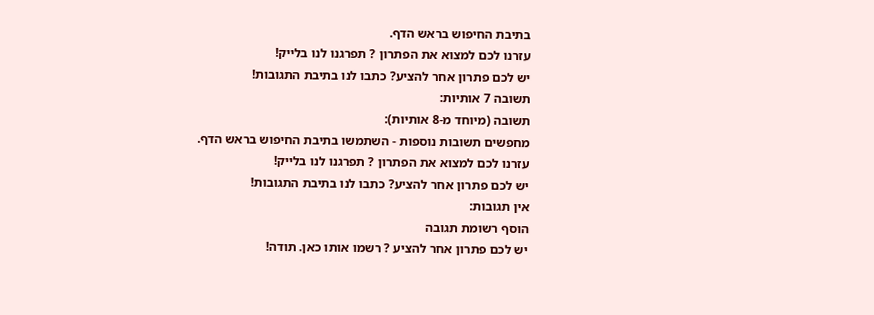בתיבת החיפוש בראש הדף.
עזרנו לכם למצוא את הפתרון ? תפרגנו לנו בלייק!
יש לכם פתרון אחר להציע? כתבו לנו בתיבת התגובות!
תשובה 7 אותיות:
תשובה (מיוחד מ-8 אותיות):
מחפשים תשובות נוספות - השתמשו בתיבת החיפוש בראש הדף.
עזרנו לכם למצוא את הפתרון ? תפרגנו לנו בלייק!
יש לכם פתרון אחר להציע? כתבו לנו בתיבת התגובות!
אין תגובות:
הוסף רשומת תגובה
יש לכם פתרון אחר להציע ? רשמו אותו כאן. תודה!